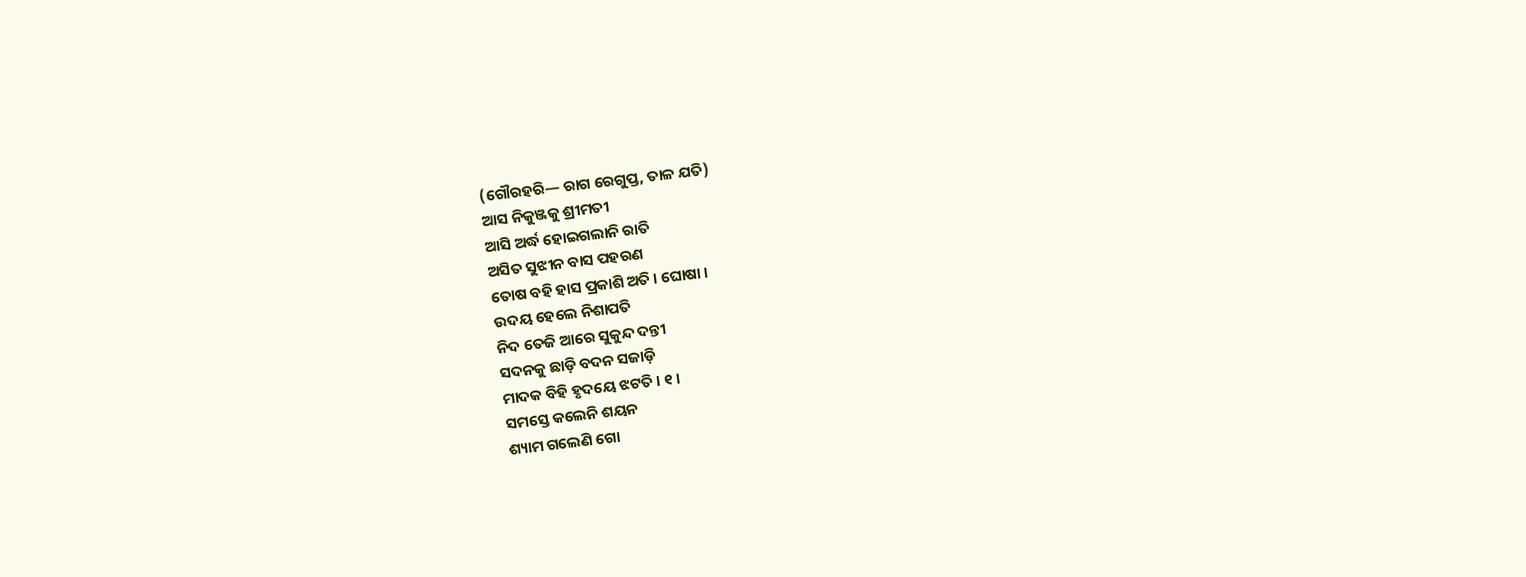(ଗୌରହରି— ରାଗ ରେଗୁପ୍ତ, ତାଳ ଯତି)
ଆସ ନିକୁଞ୍ଜକୁ ଶ୍ରୀମତୀ
ଆସି ଅର୍ଦ୍ଧ ହୋଇଗଲାନି ରାତି
ଅସିତ ସୁଝୀନ ବାସ ପହରଣ
ତୋଷ ବହି ହାସ ପ୍ରକାଶି ଅତି । ଘୋଷା ।
ଉଦୟ ହେଲେ ନିଶାପତି
ନିଦ ତେଜି ଆରେ ସୁକୁନ୍ଦ ଦନ୍ତୀ
ସଦନକୁ ଛାଡ଼ି ବଦନ ସଜାଡ଼ି
ମାଦକ ବିହି ହୃଦୟେ ଝଟତି । ୧ ।
ସମସ୍ତେ କଲେନି ଶୟନ
ଶ୍ୟାମ ଗଲେଣି ଗୋ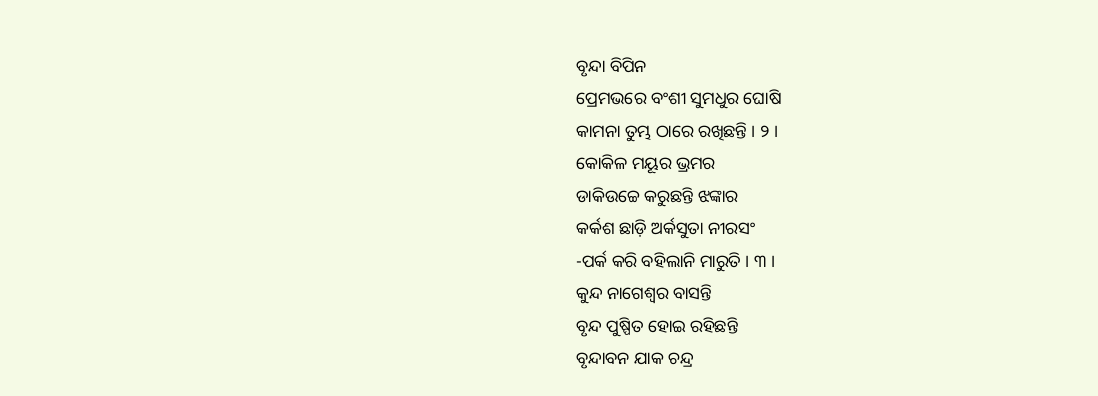ବୃନ୍ଦା ବିପିନ
ପ୍ରେମଭରେ ବଂଶୀ ସୁମଧୁର ଘୋଷି
କାମନା ତୁମ୍ଭ ଠାରେ ରଖିଛନ୍ତି । ୨ ।
କୋକିଳ ମୟୂର ଭ୍ରମର
ଡାକିଉଚ୍ଚେ କରୁଛନ୍ତି ଝଙ୍କାର
କର୍କଶ ଛାଡ଼ି ଅର୍କସୁତା ନୀରସଂ
-ପର୍କ କରି ବହିଲାନି ମାରୁତି । ୩ ।
କୁନ୍ଦ ନାଗେଶ୍ୱର ବାସନ୍ତି
ବୃନ୍ଦ ପୁଷ୍ପିତ ହୋଇ ରହିଛନ୍ତି
ବୃନ୍ଦାବନ ଯାକ ଚନ୍ଦ୍ର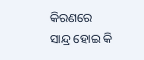କିରଣରେ
ସାନ୍ଦ୍ର ହୋଇ କି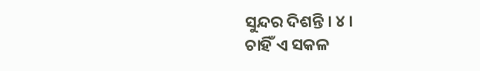ସୁନ୍ଦର ଦିଶନ୍ତି । ୪ ।
ଚାହିଁ ଏ ସକଳ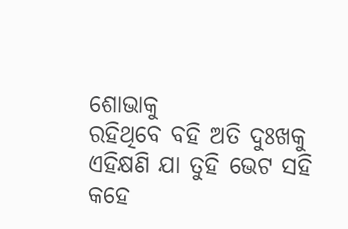ଶୋଭାକୁ
ରହିଥିବେ ବହି ଅତି ଦୁଃଖକୁ
ଏହିକ୍ଷଣି ଯା ତୁହି ଭେଟ ସହି
କହେ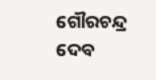ଗୌରଚନ୍ଦ୍ର ଦେବ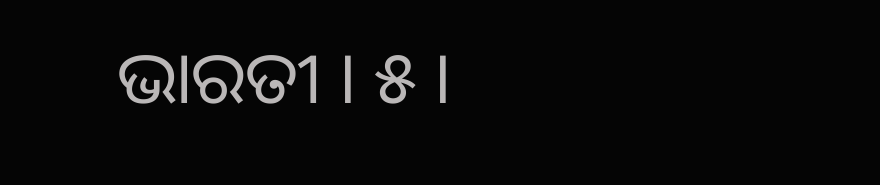ଭାରତୀ । ୫ ।